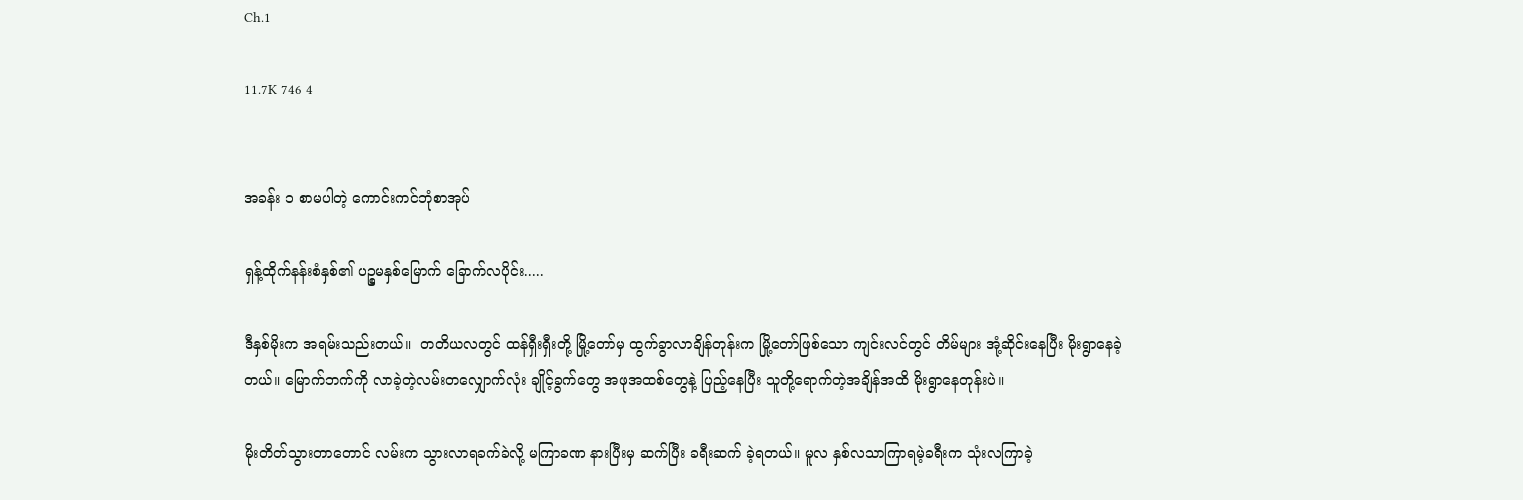Ch.1

11.7K 746 4


အခန်း ၁ စာမပါတဲ့ ကောင်းကင်ဘုံစာအုပ်

ရှန့်ထိုက်နန်းစံနှစ်၏ ပဉ္စမနှစ်မြောက် ခြောက်လပိုင်း.....

ဒီနှစ်မိုးက အရမ်းသည်းတယ်။  တတိယ‌လတွင် ထန်ရှီးရှီးတို့ မြို့တော်မှ ထွက်ခွာလာချိန်တုန်းက မြို့တော်ဖြစ်သော ကျင်းလင်တွင် တိမ်များ အုံ့ဆိုင်းနေပြီး မိုးရွာနေခဲ့တယ်။ မြောက်ဘက်ကို လာခဲ့တဲ့လမ်းတလျှောက်လုံး ချိုင့်ခွက်တွေ အဖုအထစ်တွေနဲ့ ပြည့်နေပြီး သူတို့ရောက်တဲ့အချိန်အထိ မိုးရွာနေတုန်းပဲ။

မိုးတိတ်သွားတာတောင် လမ်းက သွားလာရခက်ခဲလို့ မကြာခဏ နားပြီးမှ ဆက်ပြီး ခရီးဆက် ခဲ့ရတယ်။ မူလ နှစ်လသာကြာရမဲ့ခရီးက သုံးလကြာခဲ့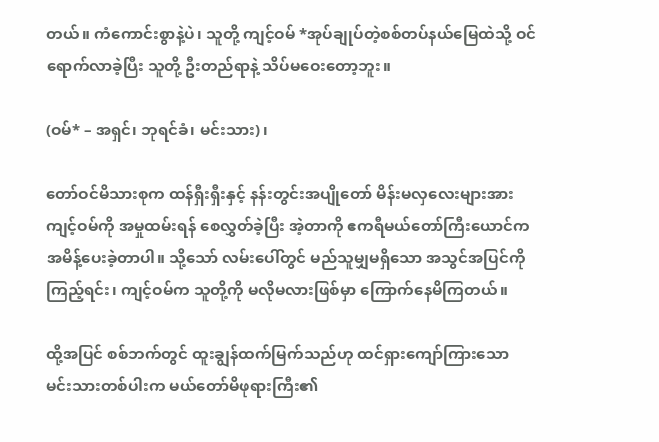တယ်။ ကံကောင်းစွာနဲ့ပဲ၊ သူတို့ ကျင့်ဝမ် *အုပ်ချုပ်တဲ့စစ်တပ်နယ်မြေထဲသို့ ဝင်ရောက်လာခဲ့ပြီး သူတို့ ဦးတည်ရာနဲ့ သိပ်မဝေးတော့ဘူး။

(ဝမ်* – အရှင်၊ ဘုရင်ခံ၊ မင်းသား)၊

တော်ဝင်မိသားစုက ထန်ရှီးရှီးနှင့် နန်းတွင်းအပျိုတော် မိန်းမလှလေးများအား ကျင့်ဝမ်ကို အမှုထမ်းရန် စေလွှတ်ခဲ့ပြီး အဲ့တာကို ဧကရီမယ်တော်ကြီးယောင်က အမိန့်ပေးခဲ့တာပါ။ သို့သော် လမ်းပေါ်တွင် မည်သူမျှမရှိသော အသွင်အပြင်ကို ကြည့်ရင်း၊ ကျင့်ဝမ်က သူတို့ကို မလိုမလားဖြစ်မှာ ကြောက်နေမိကြတယ်။

ထို့အပြင် စစ်ဘက်တွင် ထူးချွန်ထက်မြက်သည်ဟု ထင်ရှားကျော်ကြားသော မင်းသားတစ်ပါးက မယ်တော်မိဖုရားကြီး၏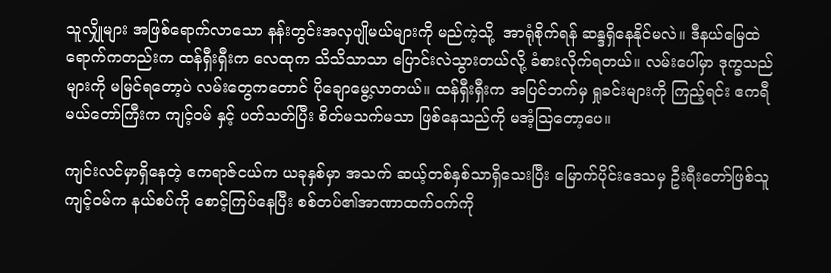သူလျှိုများ အဖြစ်ရောက်လာသော နန်းတွင်းအလှပျိုမယ်များကို မည်ကဲ့သို့  အာရုံစိုက်ရန် ဆန္ဒရှိနေနိုင်မလဲ။ ဒီနယ်မြေထဲရောက်ကတည်းက ထန်ရှီးရှီးက လေထုက သိသိသာသာ ပြောင်းလဲသွားတယ်လို့ ခံစားလိုက်ရတယ်။ လမ်းပေါ်မှာ ဒုက္ခသည်များကို မမြင်ရတော့ပဲ လမ်းတွေကတောင် ပိုချောမွေ့လာတယ်။ ထန်ရှီးရှီးက အပြင်ဘက်မှ ရှုခင်းများကို ကြည့်ရင်း ဧကရီမယ်တော်ကြီးက ကျင့်ဝမ် နှင့် ပတ်သတ်ပြီး စိတ်မသက်မသာ ဖြစ်နေသည်ကို မအံ့သြတော့ပေ။

ကျင်းလင်မှာရှိနေတဲ့ ဧကရာဇ်ငယ်က ယခုနှစ်မှာ အသက် ဆယ့်တစ်နှစ်သာရှိသေးပြီး မြောက်ပိုင်းဒေသမှ ဦးရီးတော်ဖြစ်သူ ကျင့်ဝမ်က နယ်စပ်ကို စောင့်ကြပ်နေပြီး စစ်တပ်၏အာဏာထက်ဝက်ကို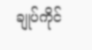ချုပ်ကိုင်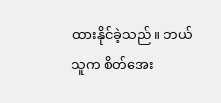ထားနိုင်ခဲ့သည်။ ဘယ်သူက စိတ်အေး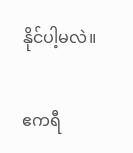နိုင်ပါ့မလဲ။

ဧကရီ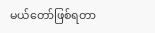မယ်တော်ဖြစ်ရတာ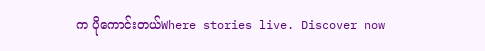က ပိုကောင်းတယ်Where stories live. Discover now